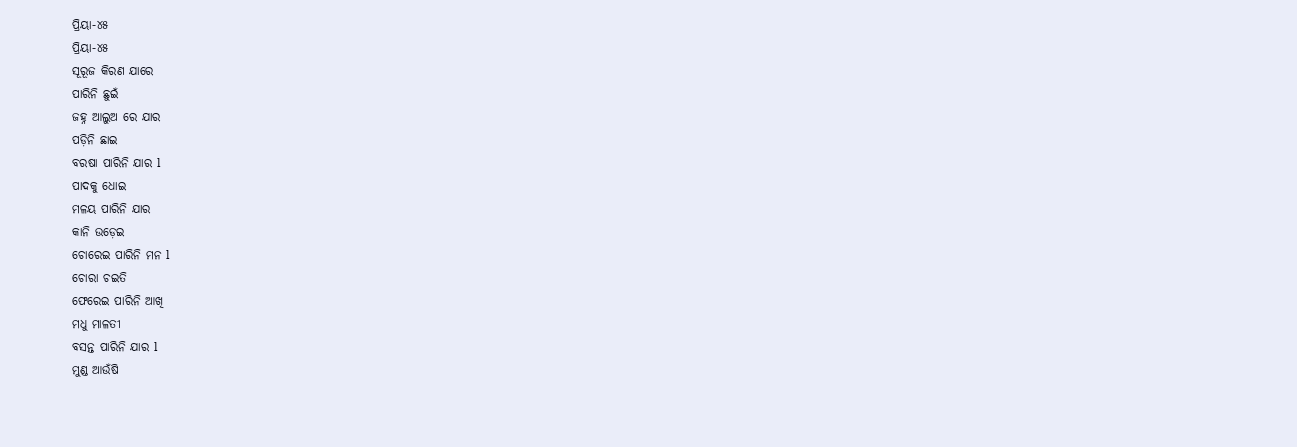ପ୍ରିୟା-୪୫
ପ୍ରିୟା-୪୫
ସୂରୂଜ କିରଣ ଯାରେ
ପାରିନି ଛୁଇଁ
ଜହ୍ନ ଆଲୁଅ ରେ ଯାର
ପଡ଼ିନି ଛାଇ
ବରଷା ପାରିନି ଯାର l
ପାଦକୁ ଧୋଇ
ମଳୟ ପାରିନି ଯାର
କାନି ଉଡ଼େଇ
ଚୋରେଇ ପାରିନି ମନ l
ଚୋରା ଚଇତି
ଫେରେଇ ପାରିନି ଆଖି
ମଧୁ ମାଳତୀ
ବସନ୍ତ ପାରିନି ଯାର l
ମୁଣ୍ଡ ଆଉଁଷି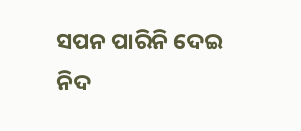ସପନ ପାରିନି ଦେଇ
ନିଦ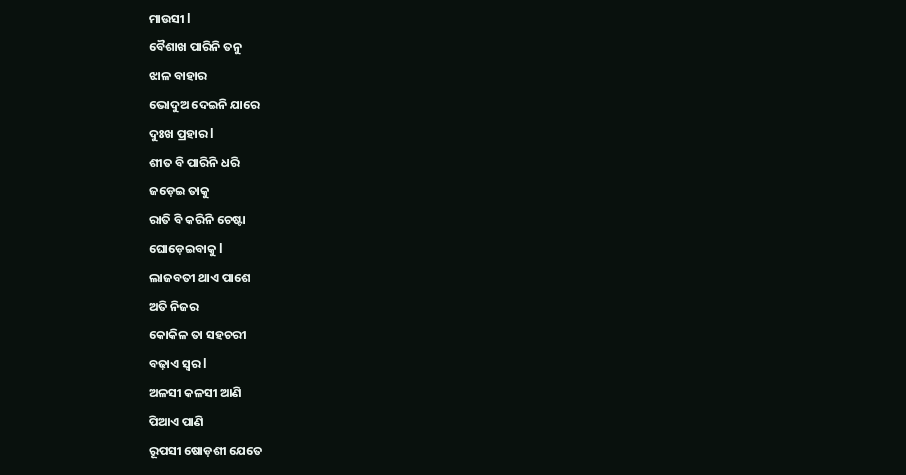ମାଉସୀ l
ବୈଶାଖ ପାରିନି ତନୁ
ଝାଳ ବାହାର
ଭୋଦୁଅ ଦେଇନି ଯାରେ
ଦୁଃଖ ପ୍ରହାର l
ଶୀତ ବି ପାରିନି ଧରି
ଜଡ଼େଇ ତାକୁ
ରାତି ବି କରିନି ଚେଷ୍ଟା
ଘୋଡ଼େଇବାକୁ l
ଲାଜବତୀ ଥାଏ ପାଶେ
ଅତି ନିଜର
କୋକିଳ ତା ସହଚରୀ
ବଢ଼ାଏ ସ୍ବର l
ଅଳସୀ କଳସୀ ଆଣି
ପିଆଏ ପାଣି
ରୂପସୀ ଷୋଡ଼ଶୀ ଯେତେ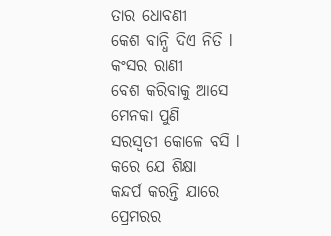ତାର ଧୋବଣୀ
କେଶ ବାନ୍ଧି ଦିଏ ନିତି l
କଂସର ରାଣୀ
ବେଶ କରିବାକୁ ଆସେ
ମେନକା ପୁଣି
ସରସ୍ବତୀ କୋଳେ ବସି l
କରେ ଯେ ଶିକ୍ଷା
କନ୍ଦର୍ପ କରନ୍ତି ଯାରେ
ପ୍ରେମରର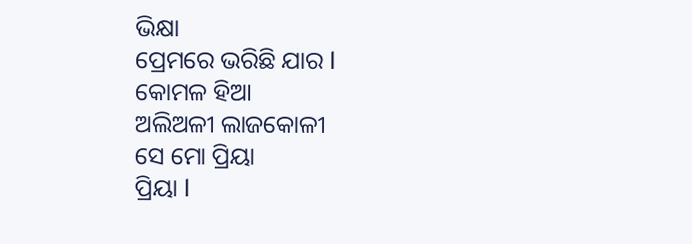ଭିକ୍ଷା
ପ୍ରେମରେ ଭରିଛି ଯାର l
କୋମଳ ହିଆ
ଅଲିଅଳୀ ଲାଜକୋଳୀ
ସେ ମୋ ପ୍ରିୟା
ପ୍ରିୟା l